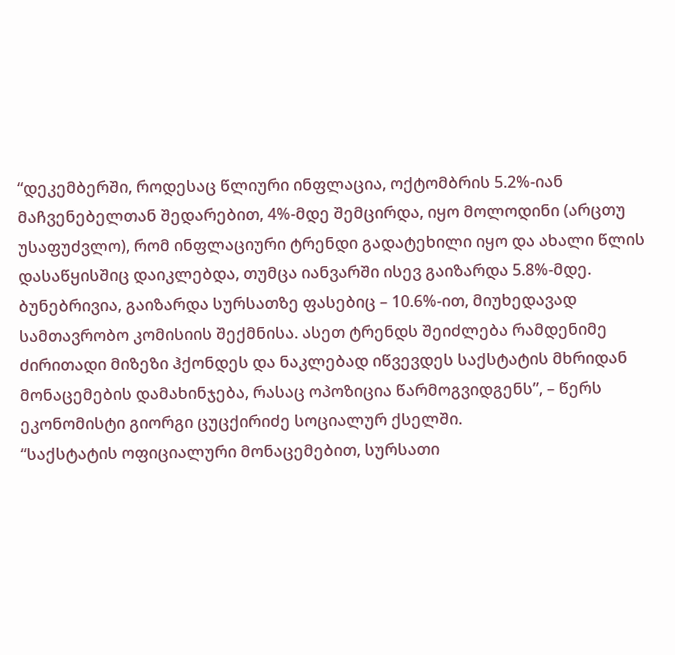“დეკემბერში, როდესაც წლიური ინფლაცია, ოქტომბრის 5.2%-იან მაჩვენებელთან შედარებით, 4%-მდე შემცირდა, იყო მოლოდინი (არცთუ უსაფუძვლო), რომ ინფლაციური ტრენდი გადატეხილი იყო და ახალი წლის დასაწყისშიც დაიკლებდა, თუმცა იანვარში ისევ გაიზარდა 5.8%-მდე. ბუნებრივია, გაიზარდა სურსათზე ფასებიც – 10.6%-ით, მიუხედავად სამთავრობო კომისიის შექმნისა. ასეთ ტრენდს შეიძლება რამდენიმე ძირითადი მიზეზი ჰქონდეს და ნაკლებად იწვევდეს საქსტატის მხრიდან მონაცემების დამახინჯება, რასაც ოპოზიცია წარმოგვიდგენს”, – წერს ეკონომისტი გიორგი ცუცქირიძე სოციალურ ქსელში.
“საქსტატის ოფიციალური მონაცემებით, სურსათი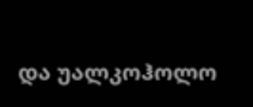და უალკოჰოლო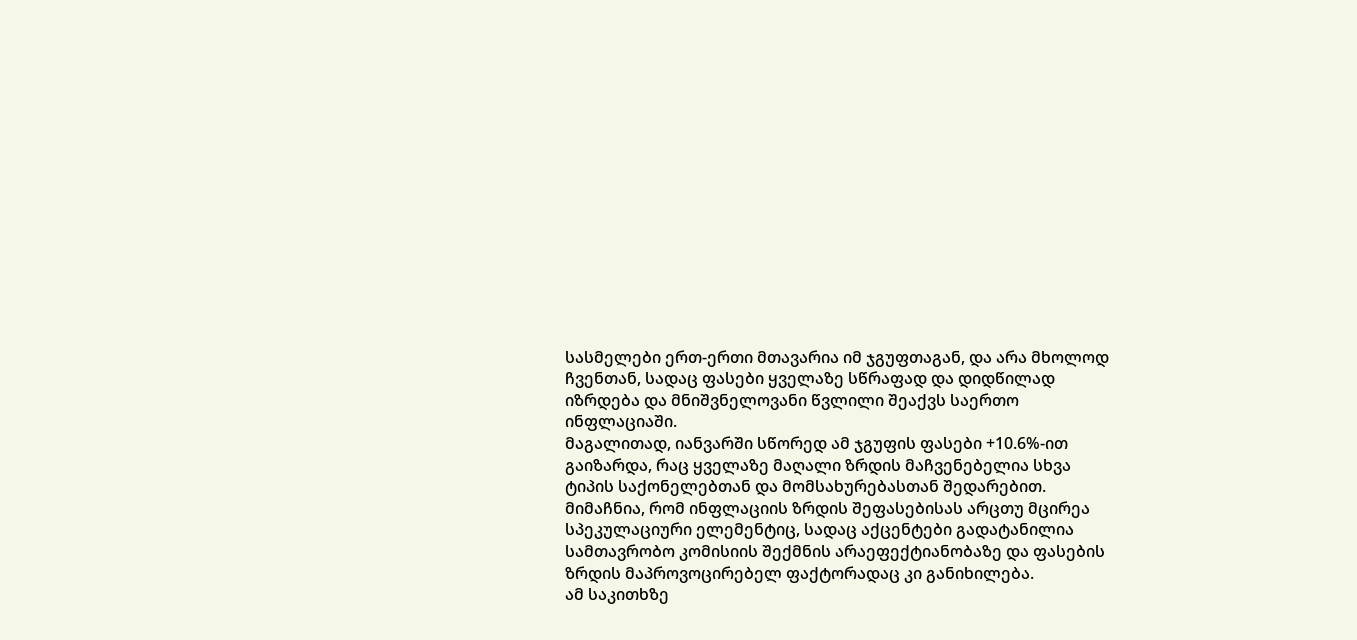სასმელები ერთ-ერთი მთავარია იმ ჯგუფთაგან, და არა მხოლოდ ჩვენთან, სადაც ფასები ყველაზე სწრაფად და დიდწილად იზრდება და მნიშვნელოვანი წვლილი შეაქვს საერთო ინფლაციაში.
მაგალითად, იანვარში სწორედ ამ ჯგუფის ფასები +10.6%-ით გაიზარდა, რაც ყველაზე მაღალი ზრდის მაჩვენებელია სხვა ტიპის საქონელებთან და მომსახურებასთან შედარებით.
მიმაჩნია, რომ ინფლაციის ზრდის შეფასებისას არცთუ მცირეა სპეკულაციური ელემენტიც, სადაც აქცენტები გადატანილია სამთავრობო კომისიის შექმნის არაეფექტიანობაზე და ფასების ზრდის მაპროვოცირებელ ფაქტორადაც კი განიხილება.
ამ საკითხზე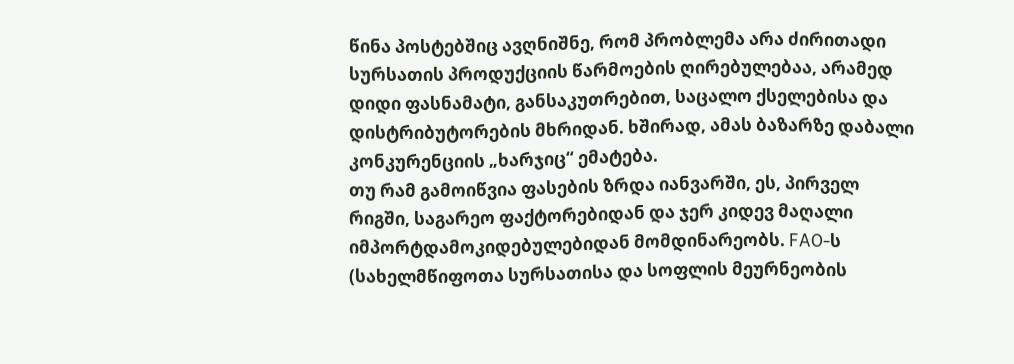წინა პოსტებშიც ავღნიშნე, რომ პრობლემა არა ძირითადი სურსათის პროდუქციის წარმოების ღირებულებაა, არამედ დიდი ფასნამატი, განსაკუთრებით, საცალო ქსელებისა და დისტრიბუტორების მხრიდან. ხშირად, ამას ბაზარზე დაბალი კონკურენციის „ხარჯიც“ ემატება.
თუ რამ გამოიწვია ფასების ზრდა იანვარში, ეს, პირველ რიგში, საგარეო ფაქტორებიდან და ჯერ კიდევ მაღალი იმპორტდამოკიდებულებიდან მომდინარეობს. FAO-ს (სახელმწიფოთა სურსათისა და სოფლის მეურნეობის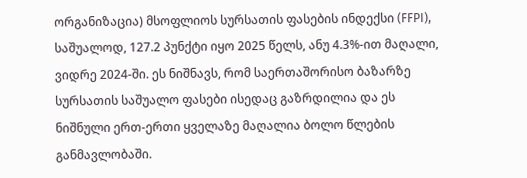ორგანიზაცია) მსოფლიოს სურსათის ფასების ინდექსი (FFPI), საშუალოდ, 127.2 პუნქტი იყო 2025 წელს, ანუ 4.3%-ით მაღალი, ვიდრე 2024-ში. ეს ნიშნავს, რომ საერთაშორისო ბაზარზე სურსათის საშუალო ფასები ისედაც გაზრდილია და ეს ნიშნული ერთ-ერთი ყველაზე მაღალია ბოლო წლების განმავლობაში.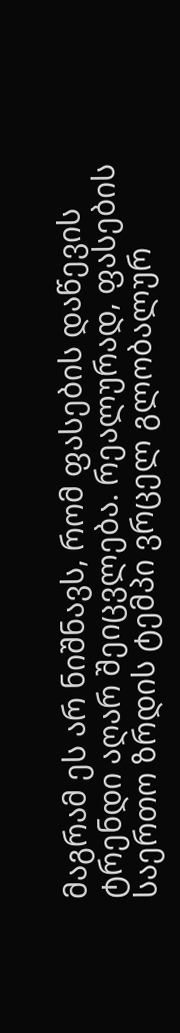მაგრამ ეს არ ნიშნავს, რომ ფასების დაწევის ტრენდი აღარ შეიცვლება. რეალურად, ფასების საერთო ზრდის ტემპი ვრცელ გლობალურ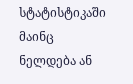სტატისტიკაში მაინც ნელდება ან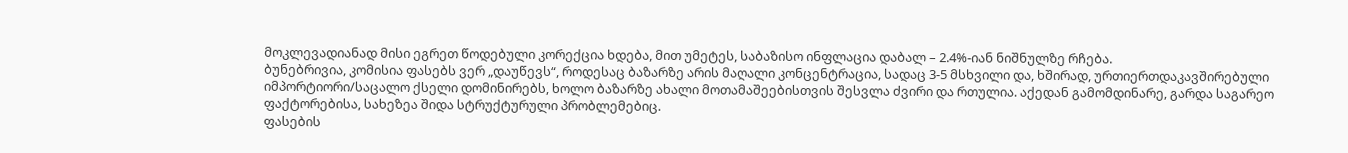მოკლევადიანად მისი ეგრეთ წოდებული კორექცია ხდება, მით უმეტეს, საბაზისო ინფლაცია დაბალ – 2.4%-იან ნიშნულზე რჩება.
ბუნებრივია, კომისია ფასებს ვერ „დაუწევს“, როდესაც ბაზარზე არის მაღალი კონცენტრაცია, სადაც 3-5 მსხვილი და, ხშირად, ურთიერთდაკავშირებული იმპორტიორი/საცალო ქსელი დომინირებს, ხოლო ბაზარზე ახალი მოთამაშეებისთვის შესვლა ძვირი და რთულია. აქედან გამომდინარე, გარდა საგარეო ფაქტორებისა, სახეზეა შიდა სტრუქტურული პრობლემებიც.
ფასების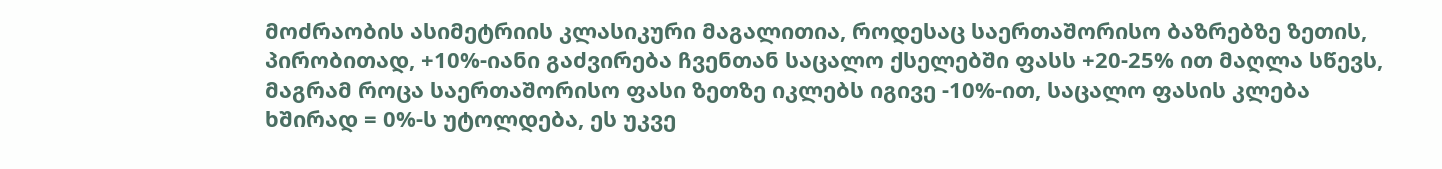მოძრაობის ასიმეტრიის კლასიკური მაგალითია, როდესაც საერთაშორისო ბაზრებზე ზეთის, პირობითად, +10%-იანი გაძვირება ჩვენთან საცალო ქსელებში ფასს +20-25% ით მაღლა სწევს, მაგრამ როცა საერთაშორისო ფასი ზეთზე იკლებს იგივე -10%-ით, საცალო ფასის კლება ხშირად = 0%-ს უტოლდება, ეს უკვე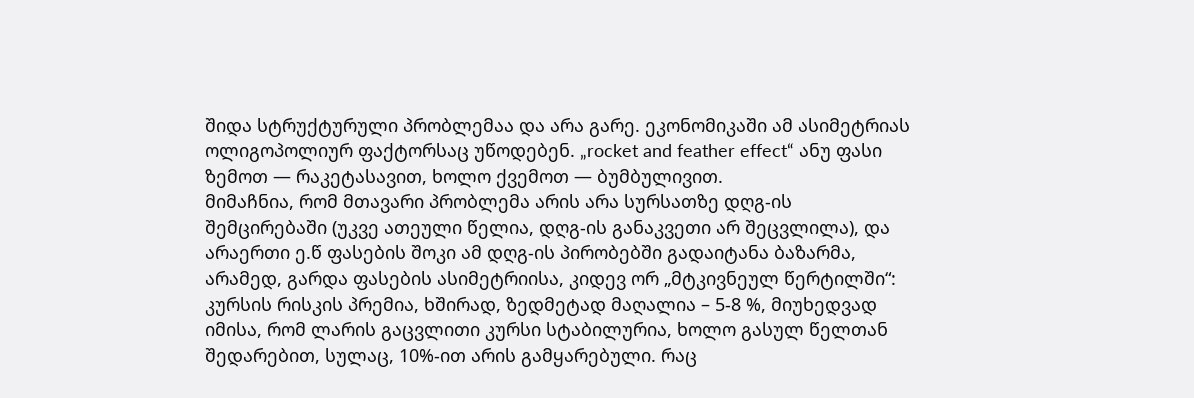შიდა სტრუქტურული პრობლემაა და არა გარე. ეკონომიკაში ამ ასიმეტრიას ოლიგოპოლიურ ფაქტორსაც უწოდებენ. „rocket and feather effect“ ანუ ფასი ზემოთ — რაკეტასავით, ხოლო ქვემოთ — ბუმბულივით.
მიმაჩნია, რომ მთავარი პრობლემა არის არა სურსათზე დღგ-ის შემცირებაში (უკვე ათეული წელია, დღგ-ის განაკვეთი არ შეცვლილა), და არაერთი ე.წ ფასების შოკი ამ დღგ-ის პირობებში გადაიტანა ბაზარმა, არამედ, გარდა ფასების ასიმეტრიისა, კიდევ ორ „მტკივნეულ წერტილში“:
კურსის რისკის პრემია, ხშირად, ზედმეტად მაღალია – 5-8 %, მიუხედვად იმისა, რომ ლარის გაცვლითი კურსი სტაბილურია, ხოლო გასულ წელთან შედარებით, სულაც, 10%-ით არის გამყარებული. რაც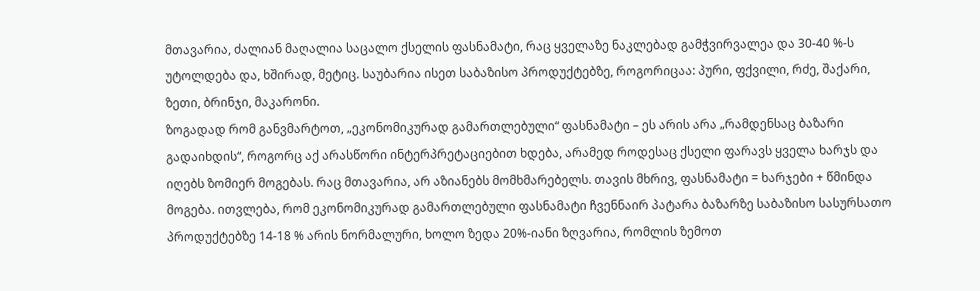მთავარია, ძალიან მაღალია საცალო ქსელის ფასნამატი, რაც ყველაზე ნაკლებად გამჭვირვალეა და 30-40 %-ს უტოლდება და, ხშირად, მეტიც. საუბარია ისეთ საბაზისო პროდუქტებზე, როგორიცაა: პური, ფქვილი, რძე, შაქარი, ზეთი, ბრინჯი, მაკარონი.
ზოგადად რომ განვმარტოთ, „ეკონომიკურად გამართლებული“ ფასნამატი – ეს არის არა „რამდენსაც ბაზარი გადაიხდის“, როგორც აქ არასწორი ინტერპრეტაციებით ხდება, არამედ როდესაც ქსელი ფარავს ყველა ხარჯს და იღებს ზომიერ მოგებას. რაც მთავარია, არ აზიანებს მომხმარებელს. თავის მხრივ, ფასნამატი = ხარჯები + წმინდა მოგება. ითვლება, რომ ეკონომიკურად გამართლებული ფასნამატი ჩვენნაირ პატარა ბაზარზე საბაზისო სასურსათო პროდუქტებზე 14-18 % არის ნორმალური, ხოლო ზედა 20%-იანი ზღვარია, რომლის ზემოთ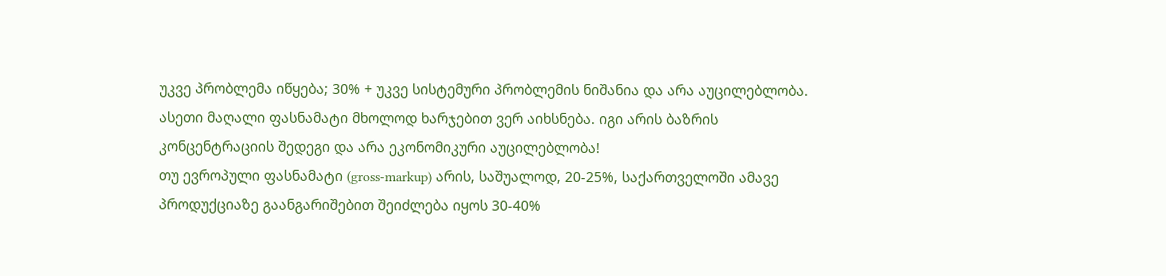უკვე პრობლემა იწყება; 30% + უკვე სისტემური პრობლემის ნიშანია და არა აუცილებლობა. ასეთი მაღალი ფასნამატი მხოლოდ ხარჯებით ვერ აიხსნება. იგი არის ბაზრის კონცენტრაციის შედეგი და არა ეკონომიკური აუცილებლობა!
თუ ევროპული ფასნამატი (gross-markup) არის, საშუალოდ, 20-25%, საქართველოში ამავე პროდუქციაზე გაანგარიშებით შეიძლება იყოს 30-40%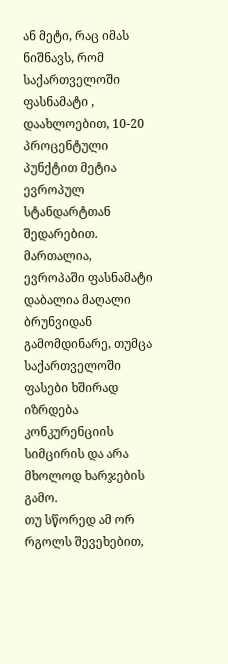ან მეტი, რაც იმას ნიშნავს, რომ საქართველოში ფასნამატი , დაახლოებით, 10-20 პროცენტული პუნქტით მეტია ევროპულ სტანდარტთან შედარებით. მართალია, ევროპაში ფასნამატი დაბალია მაღალი ბრუნვიდან გამომდინარე, თუმცა საქართველოში ფასები ხშირად იზრდება კონკურენციის სიმცირის და არა მხოლოდ ხარჯების გამო.
თუ სწორედ ამ ორ რგოლს შევეხებით,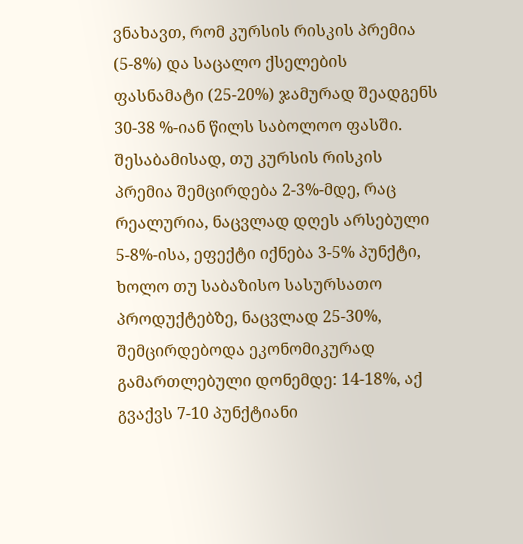ვნახავთ, რომ კურსის რისკის პრემია (5-8%) და საცალო ქსელების ფასნამატი (25-20%) ჯამურად შეადგენს 30-38 %-იან წილს საბოლოო ფასში.
შესაბამისად, თუ კურსის რისკის პრემია შემცირდება 2-3%-მდე, რაც რეალურია, ნაცვლად დღეს არსებული 5-8%-ისა, ეფექტი იქნება 3-5% პუნქტი, ხოლო თუ საბაზისო სასურსათო პროდუქტებზე, ნაცვლად 25-30%, შემცირდებოდა ეკონომიკურად გამართლებული დონემდე: 14-18%, აქ გვაქვს 7-10 პუნქტიანი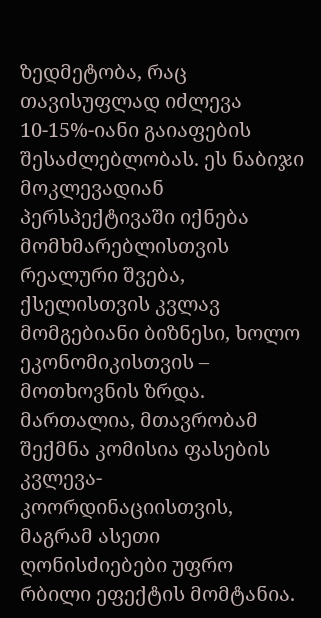ზედმეტობა, რაც თავისუფლად იძლევა 10-15%-იანი გაიაფების შესაძლებლობას. ეს ნაბიჯი მოკლევადიან პერსპექტივაში იქნება მომხმარებლისთვის რეალური შვება, ქსელისთვის კვლავ მომგებიანი ბიზნესი, ხოლო ეკონომიკისთვის – მოთხოვნის ზრდა.
მართალია, მთავრობამ შექმნა კომისია ფასების კვლევა-კოორდინაციისთვის, მაგრამ ასეთი ღონისძიებები უფრო რბილი ეფექტის მომტანია.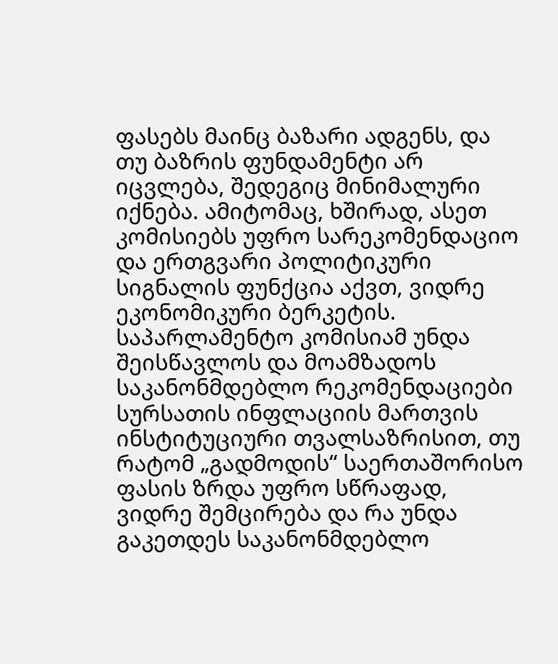ფასებს მაინც ბაზარი ადგენს, და თუ ბაზრის ფუნდამენტი არ იცვლება, შედეგიც მინიმალური იქნება. ამიტომაც, ხშირად, ასეთ კომისიებს უფრო სარეკომენდაციო და ერთგვარი პოლიტიკური სიგნალის ფუნქცია აქვთ, ვიდრე ეკონომიკური ბერკეტის.
საპარლამენტო კომისიამ უნდა შეისწავლოს და მოამზადოს საკანონმდებლო რეკომენდაციები სურსათის ინფლაციის მართვის ინსტიტუციური თვალსაზრისით, თუ რატომ „გადმოდის“ საერთაშორისო ფასის ზრდა უფრო სწრაფად, ვიდრე შემცირება და რა უნდა გაკეთდეს საკანონმდებლო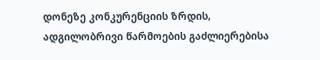დონეზე კონკურენციის ზრდის, ადგილობრივი წარმოების გაძლიერებისა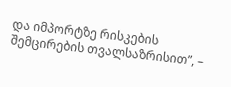და იმპორტზე რისკების შემცირების თვალსაზრისით”, –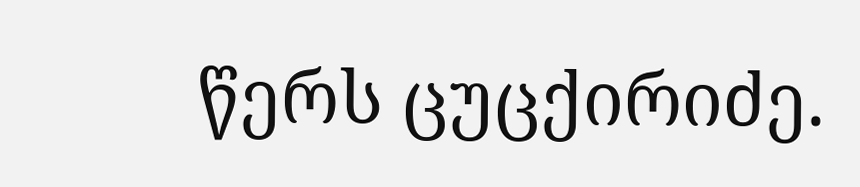წერს ცუცქირიძე.